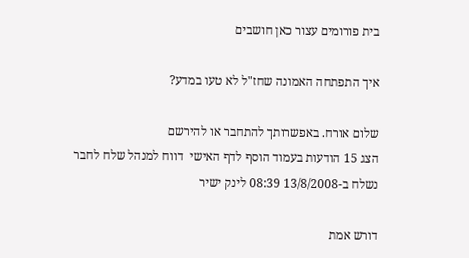בית פורומים עצור כאן חושבים

איך התפתחה האמונה שחז"ל לא טעו במדע?

שלום אורח. באפשרותך להתחבר או להירשם
הצג 15 הודעות בעמוד הוסף לדף האישי  דווח למנהל שלח לחבר
נשלח ב-13/8/2008 08:39 לינק ישיר

דורש אמת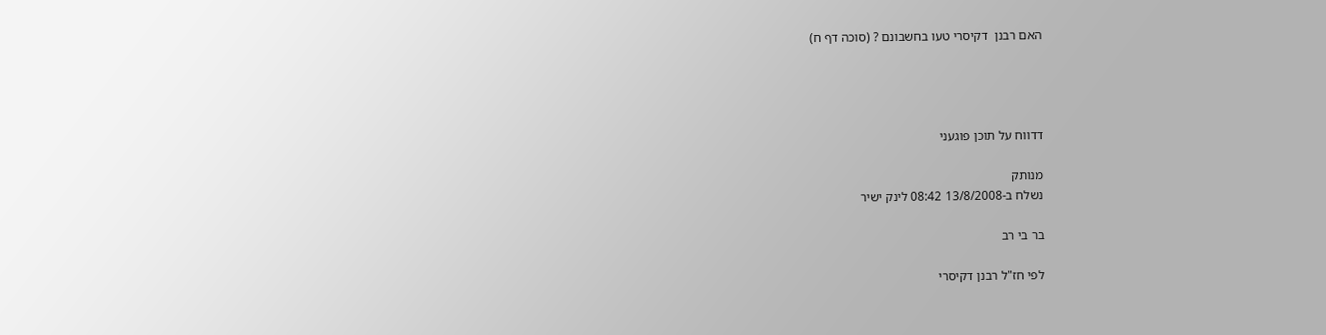האם רבנן  דקיסרי טעו בחשבונם ? (סוכה דף ח)




דדווח על תוכן פוגעני

מנותק
נשלח ב-13/8/2008 08:42 לינק ישיר

בר בי רב

לפי חז"ל רבנן דקיסרי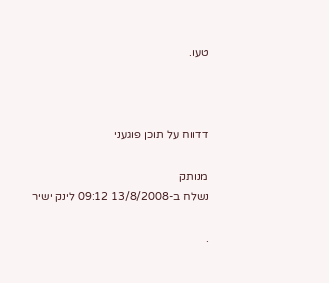טעו.



דדווח על תוכן פוגעני

מנותק
נשלח ב-13/8/2008 09:12 לינק ישיר

.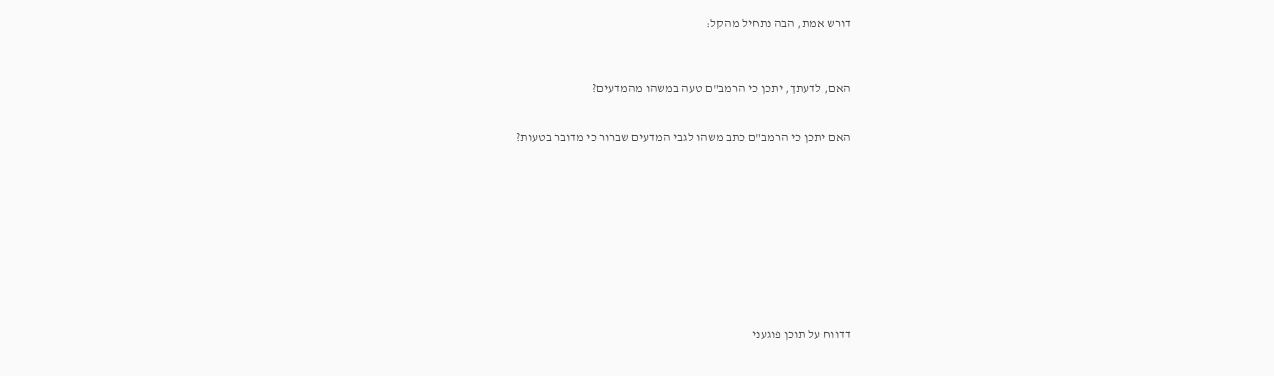דורש אמת, הבה נתחיל מהקל:



האם, לדעתך, יתכן כי הרמב"ם טעה במשהו מהמדעים?


האם יתכן כי הרמב"ם כתב משהו לגבי המדעים שברור כי מדובר בטעות?











דדווח על תוכן פוגעני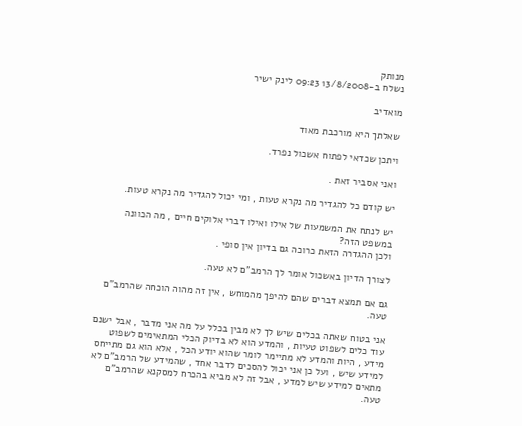מנותק
נשלח ב-13/8/2008 09:23 לינק ישיר

מואדיב

שאלתך היא מורכבת מאוד

ויתכן שכדאי לפתוח אשכול נפרד.

ואני אסביר זאת .

יש קודם כל להגדיר מה נקרא טעות , ומי יכול להגדיר מה נקרא טעות.

יש לנתח את המשמעות של אילו ואילו דברי אלוקים חיים , מה הכוונה במשפט הזה?
ולכן ההגדרה הזאת כרוכה גם בדיון אין סופי .

לצורך הדיון באשכול אומר לך הרמב"ם לא טעה.

גם אם תמצא דברים שהם להיפך מהמוחש , אין זה מהוה הוכחה שהרמב"ם טעה.

אני בטוח שאתה בכלים שיש לך לא מבין בכלל על מה אני מדבר , אבל ישנם עוד כלים לשפוט טעיות , והמדע הוא לא בדיוק הכלי המתאימים לשפוט מידע , היות והמדע לא מתיימר לומר שהוא יודע הכל , אלא הוא גם מתייחס למידע שיש , ועל כן אני יכול להסכים לדבר אחד , שהמידע של הרמב"ם לא מתאים למידע שיש למדע , אבל זה לא מביא בהכרח למסקנא שהרמב"ם טעה.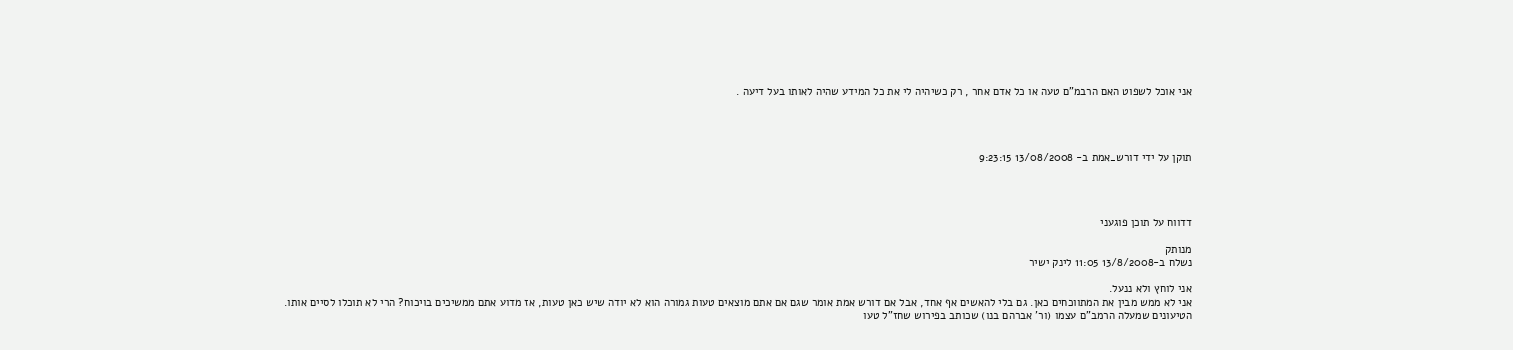אני אוכל לשפוט האם הרבמ"ם טעה או כל אדם אחר , רק כשיהיה לי את כל המידע שהיה לאותו בעל דיעה .




תוקן על ידי דורש_אמת ב- 13/08/2008 9:23:15




דדווח על תוכן פוגעני

מנותק
נשלח ב-13/8/2008 11:05 לינק ישיר

אני לוחץ ולא ננעל.
אני לא ממש מבין את המתווכחים כאן. גם בלי להאשים אף אחד, אבל אם דורש אמת אומר שגם אם אתם מוצאים טעות גמורה הוא לא יודה שיש כאן טעות, אז מדוע אתם ממשיכים בויכוח? הרי לא תוכלו לסיים אותו.
הטיעונים שמעלה הרמב"ם עצמו (ור' אברהם בנו) שכותב בפירוש שחז"ל טעו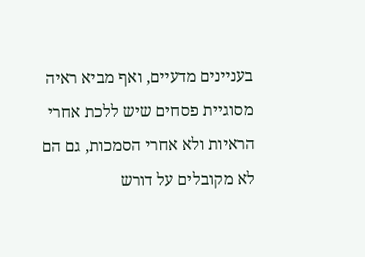בעניינים מדעיים, ואף מביא ראיה מסוגיית פסחים שיש ללכת אחרי הראיות ולא אחרי הסמכות, גם הם לא מקובלים על דורש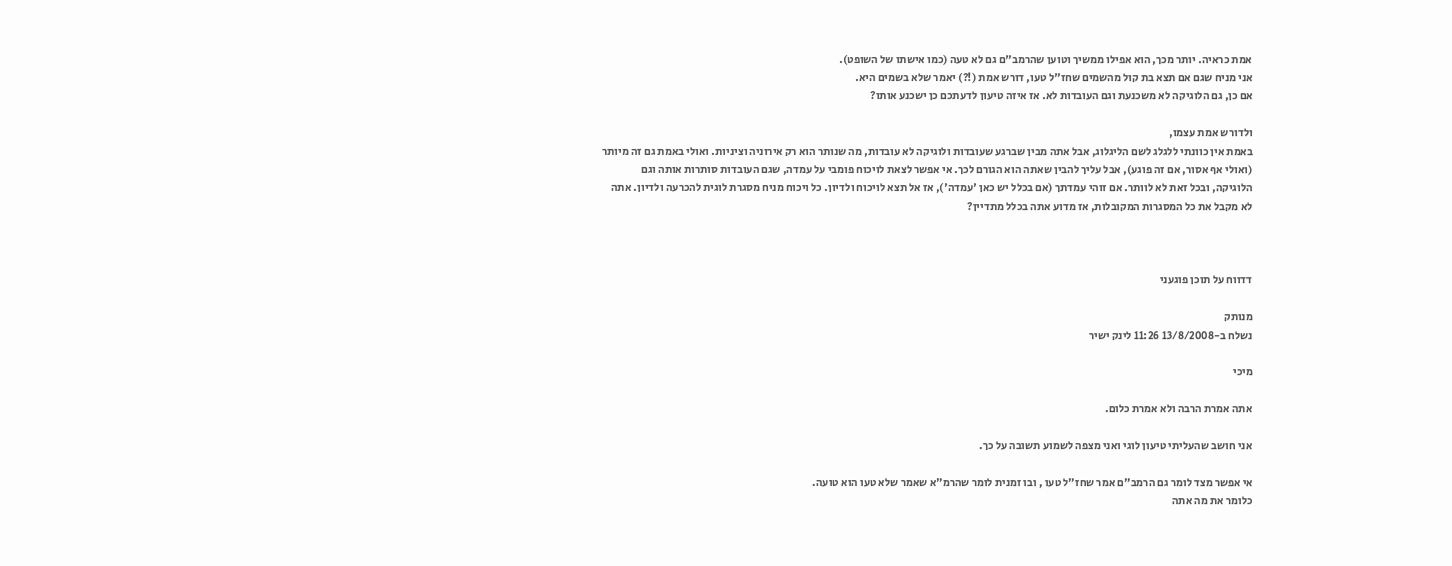אמת כראיה. יותר מכך, הוא אפילו ממשיך וטוען שהרמב"ם גם לא טעה (כמו אישתו של השופט).
אני מניח שגם אם תצא בת קול מהשמים שחז"ל טעו, דורש אמת (!?) יאמר שלא בשמים היא.
אם כן, גם הלוגיקה לא משכנעת וגם העובדות לא. אז איזה טיעון לדעתכם כן ישכנע אותו?

ולדורש אמת עצמו,
באמת אין כוונתי ללגלג לשם הליגלוג, אבל אתה מבין שברגע שעובדות ולוגיקה לא עובדות, מה שנותר הוא רק אירוניה וציניות. ואולי באמת גם זה מיותר (ואולי אף אסור, אם זה פוגע), אבל עליך להבין שאתה הוא הגורם לכך. אי אפשר לצאת לויכוח פומבי על עמדה, שגם העובדות סותרות אותה וגם הלוגיקה, ובכל זאת לא לוותר. אם זוהי עמדתך (אם בכלל יש כאן 'עמדה'), אז אל תצא לויכוח ולדיון. כל ויכוח מניח מסגרת לוגית להכרעה ולדיון. אתה לא מקבל את כל המסגרות המקובלות, אז מדוע אתה בכלל מתדיין?



דדווח על תוכן פוגעני

מנותק
נשלח ב-13/8/2008 11:26 לינק ישיר

מיכי

אתה אמרת הרבה ולא אמרת כלום.

אני חושב שהעליתי טיעון לוגי ואני מצפה לשמוע תשובה על כך.

אי אפשר מצד לומר גם הרמב"ם אמר שחז"ל טעו , ובו זמנית לומר שהרמ"א שאמר שלא טעו הוא טועה.
כלומר את מה אתה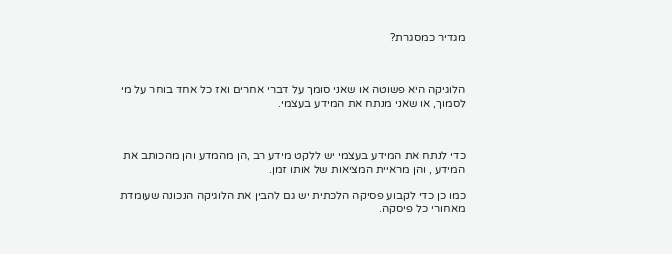מגדיר כמסגרת?



הלוגיקה היא פשוטה או שאני סומך על דברי אחרים ואז כל אחד בוחר על מי לסמוך, או שאני מנתח את המידע בעצמי.



כדי לנתח את המידע בעצמי יש ללקט מידע רב ,הן מהמדע והן מהכותב את המידע , והן מראיית המציאות של אותו זמן.

כמו כן כדי לקבוע פסיקה הלכתית יש גם להבין את הלוגיקה הנכונה שעומדת מאחורי כל פיסקה.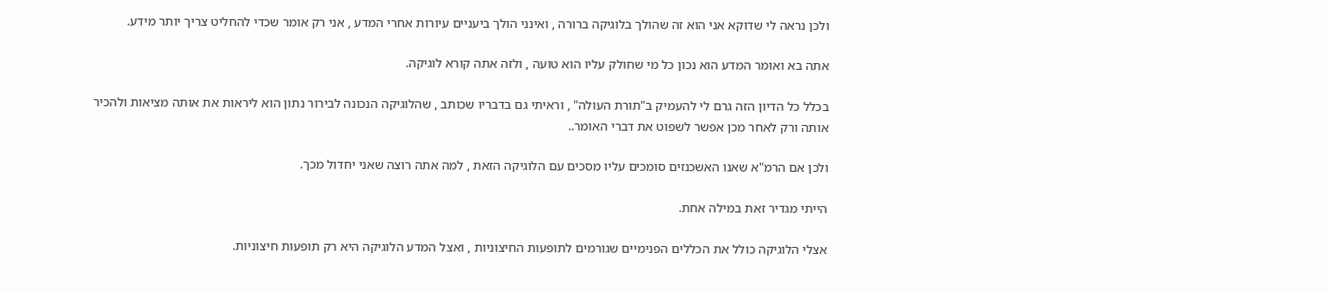ולכן נראה לי שדוקא אני הוא זה שהולך בלוגיקה ברורה , ואינני הולך ביעניים עיורות אחרי המדע , אני רק אומר שכדי להחליט צריך יותר מידע.

אתה בא ואומר המדע הוא נכון כל מי שחולק עליו הוא טועה , ולזה אתה קורא לוגיקה.

בכלל כל הדיון הזה גרם לי להעמיק ב"תורת העולה" , וראיתי גם בדבריו שכותב , שהלוגיקה הנכונה לבירור נתון הוא ליראות את אותה מציאות ולהכיר אותה ורק לאחר מכן אפשר לשפוט את דברי האומר..

ולכן אם הרמ"א שאנו האשכנזים סומכים עליו מסכים עם הלוגיקה הזאת , למה אתה רוצה שאני יחדול מכך.

הייתי מגדיר זאת במילה אחת.

אצלי הלוגיקה כולל את הכללים הפנימיים שגורמים לתופעות החיצוניות , ואצל המדע הלוגיקה היא רק תופעות חיצוניות.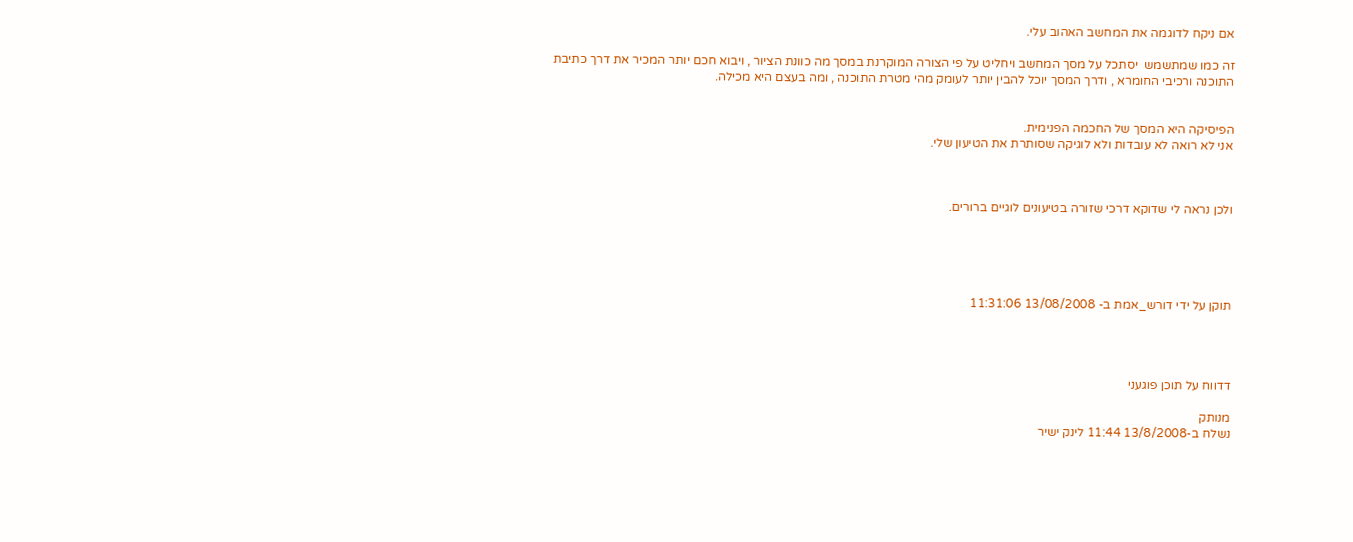אם ניקח לדוגמה את המחשב האהוב עלי.

זה כמו שמתשמש  יסתכל על מסך המחשב ויחליט על פי הצורה המוקרנת במסך מה כוונת הציור , ויבוא חכם יותר המכיר את דרך כתיבת התוכנה ורכיבי החומרא , ודרך המסך יוכל להבין יותר לעומק מהי מטרת התוכנה , ומה בעצם היא מכילה.


הפיסיקה היא המסך של החכמה הפנימית.
אני לא רואה לא עובדות ולא לוגיקה שסותרת את הטיעון שלי.



ולכן נראה לי שדוקא דרכי שזורה בטיעונים לוגיים ברורים.





תוקן על ידי דורש_אמת ב- 13/08/2008 11:31:06




דדווח על תוכן פוגעני

מנותק
נשלח ב-13/8/2008 11:44 לינק ישיר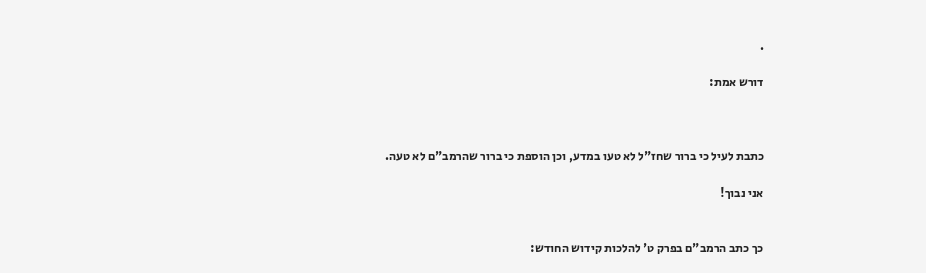.

דורש אמת:



כתבת לעיל כי ברור שחז"ל לא טעו במדע, וכן הוספת כי ברור שהרמב"ם לא טעה.

אני נבוך!


כך כתב הרמב"ם בפרק ט' להלכות קידוש החודש: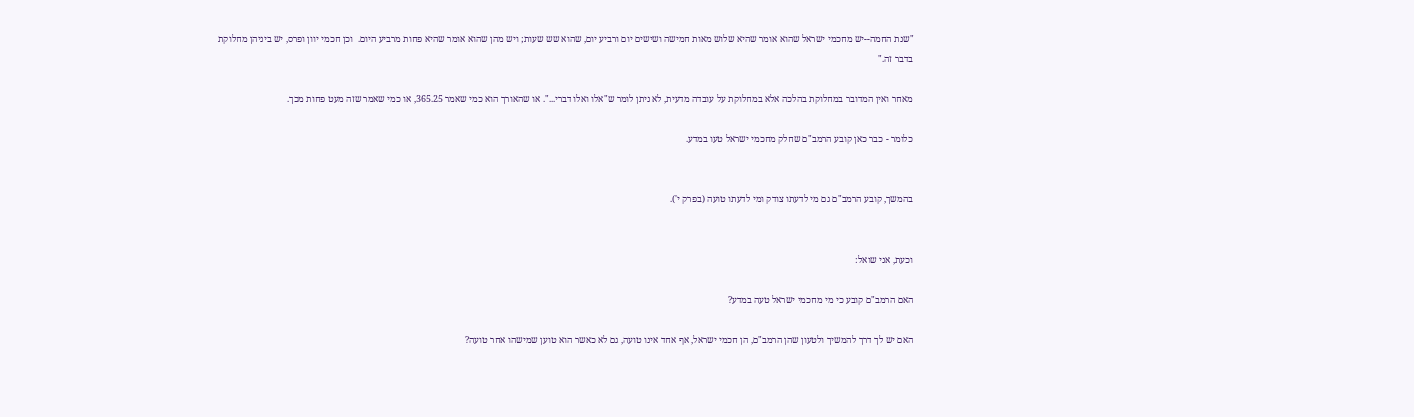"שנת החמה--יש מחכמי ישראל שהוא אומר שהיא שלוש מאות חמישה ושישים יום ורביע יום, שהוא שש שעות; ויש מהן שהוא אומר שהיא פחות מרביע היום.  וכן חכמי יוון ופרס, יש ביניהן מחלוקת בדבר זה."

מאחר ואין המדובר במחלוקת בהלכה אלא במחלוקת על עובדה מדעית, לא ניתן לומר ש"אלו ואלו דברי...". או שהאורך הוא כמי שאמר 365.25, או כמי שאמר שזה מעט פחות מכך.

כלומר - כבר כאן קובע הרמב"ם שחלק מחכמי ישראל טעו במדע.


בהמשך, קובע הרמב"ם גם מי לדעתו צודק ומי לדעתו טועה (בפרק י').


וכעת, אני שואל:

האם הרמב"ם קובע כי מי מחכמי ישראל טעה במדע?

האם יש לך דרך להמשיך ולטעון שהן הרמב"ם, הן חכמי ישראל, אף אחד אינו טועה, גם לא כאשר הוא טוען שמישהו אחר טועה?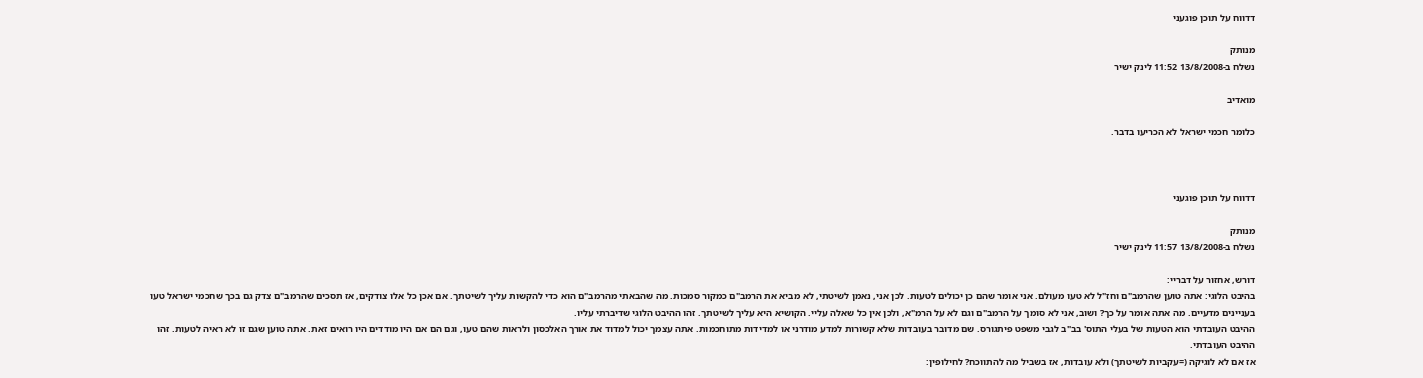דדווח על תוכן פוגעני

מנותק
נשלח ב-13/8/2008 11:52 לינק ישיר

מואדיב

כלומר חכמי ישראל לא הכריעו בדבר.



דדווח על תוכן פוגעני

מנותק
נשלח ב-13/8/2008 11:57 לינק ישיר

דורש, אחזור על דבריי:
בהיבט הלוגי: אתה טוען שהרמב"ם וחז"ל לא טעו מעולם. אני אומר שהם כן יכולים לטעות. לכן אני, נאמן לשיטתי, לא מביא את הרמב"ם כמקור סמכות. מה שהבאתי מהרמב"ם הוא כדי להקשות עליך לשיטתך. אם אכן כל אלו צודקים, אז תסכים שהרמב"ם צדק גם בכך שחכמי ישראל טעו בעניינים מדעיים. מה אתה אומר על כך? ושוב, אני לא סומך על הרמב"ם וגם לא על הרמ"א, ולכן אין כל שאלה עליי. הקושיא היא עליך לשיטתך. זהו ההיבט הלוגי שדיברתי עליו.
ההיבט העובדתי הוא הטעות של בעלי התוס' בב"ב לגבי משפט פיתגורס. שם מדובר בעובדות שלא קשורות למדע מודרני או למדידות מתוחכמות. אתה עצמך יכול למדוד את אורך האלכסון ולראות שהם טעו, וגם הם אם היו מודדים היו רואים זאת. אתה טוען שגם זו לא ראיה לטעות. זהו ההיבט העובדתי.
אז אם לא לוגיקה (=עקביות לשיטתך) ולא עובדות, אז בשביל מה להתווכח? לחילופין: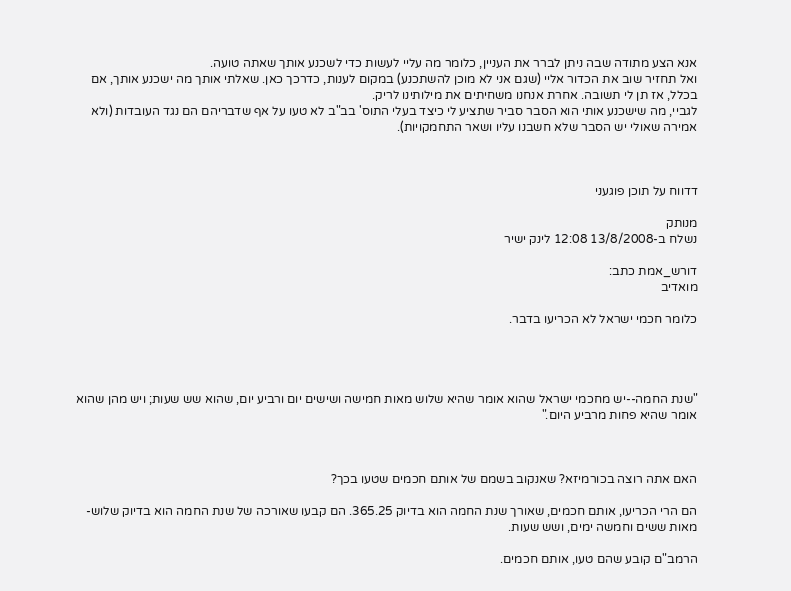אנא הצע מתודה שבה ניתן לברר את העניין, כלומר מה עליי לעשות כדי לשכנע אותך שאתה טועה.
ואל תחזיר שוב את הכדור אליי (שגם אני לא מוכן להשתכנע) במקום לענות, כדרכך כאן. שאלתי אותך מה ישכנע אותך, אם בכלל, אז תן לי תשובה. אחרת אנחנו משחיתים את מילותינו לריק.
לגביי, מה שישכנע אותי הוא הסבר סביר שתציע לי כיצד בעלי התוס' בב"ב לא טעו על אף שדבריהם הם נגד העובדות (ולא אמירה שאולי יש הסבר שלא חשבנו עליו ושאר התחמקויות).



דדווח על תוכן פוגעני

מנותק
נשלח ב-13/8/2008 12:08 לינק ישיר

דורש_אמת כתב:
מואדיב

כלומר חכמי ישראל לא הכריעו בדבר.




"שנת החמה--יש מחכמי ישראל שהוא אומר שהיא שלוש מאות חמישה ושישים יום ורביע יום, שהוא שש שעות; ויש מהן שהוא אומר שהיא פחות מרביע היום."



האם אתה רוצה בכורמיזא? שאנקוב בשמם של אותם חכמים שטעו בכך?

הם הרי הכריעו, אותם חכמים, שאורך שנת החמה הוא בדיוק 365.25. הם קבעו שאורכה של שנת החמה הוא בדיוק שלוש-מאות ששים וחמשה ימים, ושש שעות.

הרמב"ם קובע שהם טעו, אותם חכמים.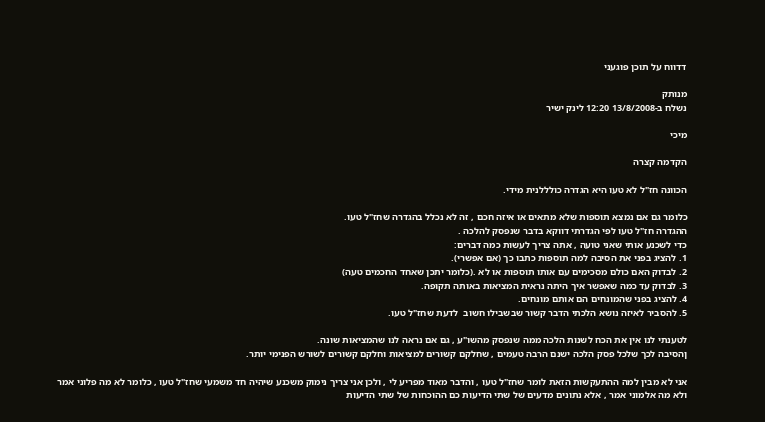דדווח על תוכן פוגעני

מנותק
נשלח ב-13/8/2008 12:20 לינק ישיר

מיכי

הקדמה קצרה

הכוונה חז"ל לא טעו היא הגדרה כולללנית מידי.

כלומר גם אם נמצא תוספות שלא מתאים או איזה חכם , זה לא נכלל בהגדרה שחז"ל טעו.
ההגדרה חז"ל טעו לפי הגדרתי דווקא בדבר שנפסק להלכה .
כדי לשכנע אותי שאני טועה , אתה צריך לעשות כמה דברים:
1. להציג בפני את הסיבה למה תוספות כתבו כך (אם אפשרי).
2. לבדוק האם כולם מסכימים עם אותו תוספות או לא .(כלומר יתכן שאחד החכמים טעה)
3. לבדוק עד כמה שאפשר איך היתה נראית המציאות באותה תקופה.
4. להציג בפני שהמונחים הם אותם מונחים.
5. להסביר לאיזה נושא הלכתי הדבר קשור שבשבילו חשוב  לדעת שחז"ל טעו.

לטענתי לנו אין את הכח לשנות הלכה ממה שנפסק מהשו"ע , גם אם נראה לנו שהמציאות שונה.
ןהסיבה לכך שלכל פסק הלכה ישנם הרבה טעמים , שחלקם קשורים למציאות וחלקם קשורים לשורש הפנימי יותר.

אני לא מבין למה ההתעקשות הזאת לומר שחז"ל טעו , והדבר מאוד מפריע לי , ולכן אני צריך נימוק משכנע שיהיה חד משמעי שחז"ל טעו , כלומר לא מה פלוני אמר ולא מה אלמוני אמר , אלא נתונים מדעים של שתי הדיעות כם ההוכחות של שתי הדיעות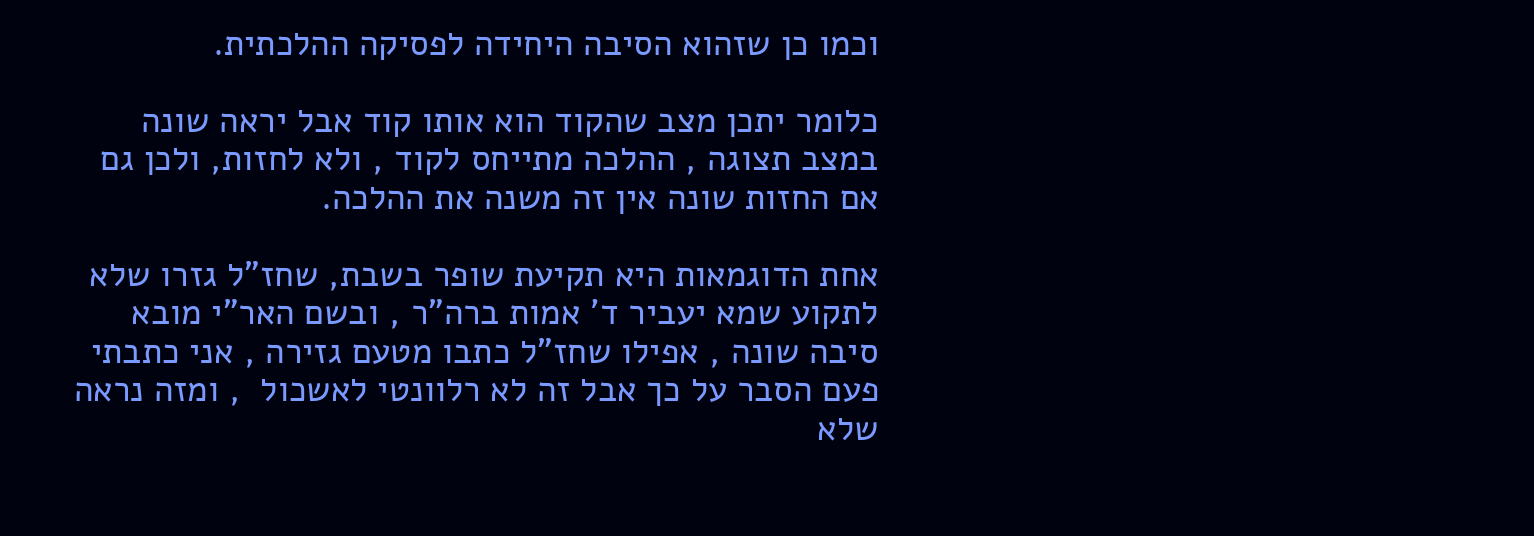וכמו כן שזהוא הסיבה היחידה לפסיקה ההלכתית.

כלומר יתכן מצב שהקוד הוא אותו קוד אבל יראה שונה במצב תצוגה , ההלכה מתייחס לקוד , ולא לחזות, ולכן גם אם החזות שונה אין זה משנה את ההלכה.

אחת הדוגמאות היא תקיעת שופר בשבת, שחז"ל גזרו שלא לתקוע שמא יעביר ד' אמות ברה"ר , ובשם האר"י מובא סיבה שונה , אפילו שחז"ל כתבו מטעם גזירה , אני כתבתי פעם הסבר על כך אבל זה לא רלוונטי לאשכול  , ומזה נראה שלא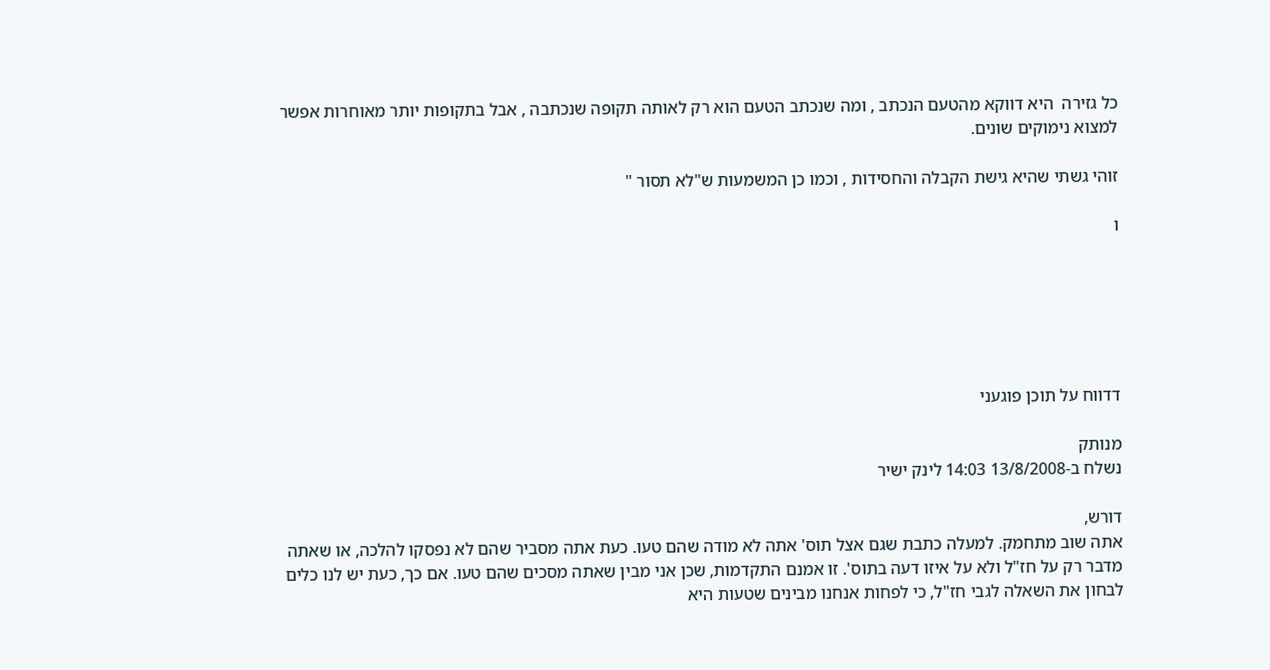כל גזירה  היא דווקא מהטעם הנכתב , ומה שנכתב הטעם הוא רק לאותה תקופה שנכתבה , אבל בתקופות יותר מאוחרות אפשר למצוא נימוקים שונים.

זוהי גשתי שהיא גישת הקבלה והחסידות , וכמו כן המשמעות ש"לא תסור "

ו






דדווח על תוכן פוגעני

מנותק
נשלח ב-13/8/2008 14:03 לינק ישיר

דורש,
אתה שוב מתחמק. למעלה כתבת שגם אצל תוס' אתה לא מודה שהם טעו. כעת אתה מסביר שהם לא נפסקו להלכה, או שאתה מדבר רק על חז"ל ולא על איזו דעה בתוס'. זו אמנם התקדמות, שכן אני מבין שאתה מסכים שהם טעו. אם כך, כעת יש לנו כלים לבחון את השאלה לגבי חז"ל, כי לפחות אנחנו מבינים שטעות היא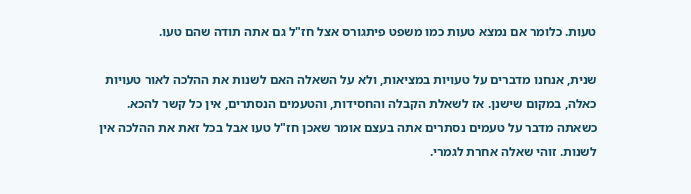טעות. כלומר אם נמצא טעות כמו משפט פיתגורס אצל חז"ל גם אתה תודה שהם טעו.

שנית, אנחנו מדברים על טעויות במציאות, ולא על השאלה האם לשנות את ההלכה לאור טעויות כאלה, במקום שישנן. אז לשאלת הקבלה והחסידות, והטעמים הנסתרים, אין כל קשר להכא. כשאתה מדבר על טעמים נסתרים אתה בעצם אומר שאכן חז"ל טעו אבל בכל זאת את ההלכה אין לשנות. זוהי שאלה אחרת לגמרי.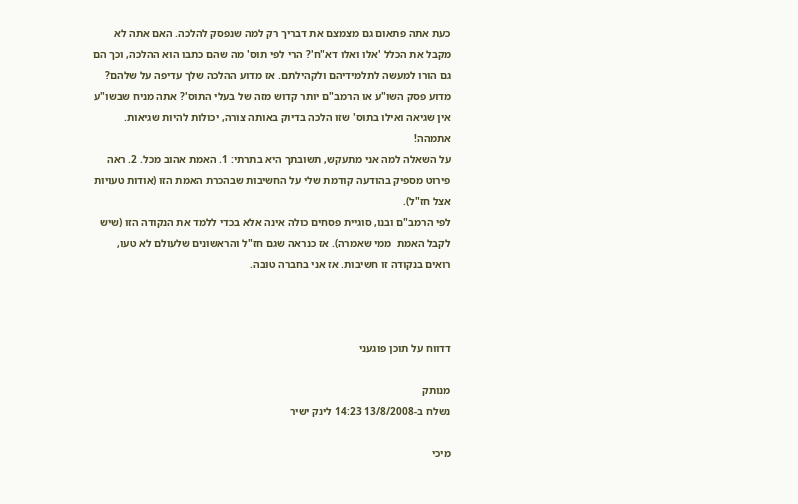כעת אתה פתאום גם מצמצם את דבריך רק למה שנפסק להלכה. האם אתה לא מקבל את הכלל 'אלו ואלו דא"ח'? הרי לפי תוס' מה שהם כתבו הוא ההלכה, וכך הם גם הורו למעשה לתלמידיהם ולקהילתם. אז מדוע ההלכה שלך עדיפה על שלהם? מדוע פסק השו"ע או הרמב"ם יותר קדוש מזה של בעלי התוס'? אתה מניח שבשו"ע אין שגיאה ואילו בתוס' שזו הלכה בדיוק באותה צורה, יכולות להיות שגיאות. אתמהה!
על השאלה למה אני מתעקש, תשובתך היא בתרתי: 1. האמת אהוב מכל. 2. ראה פירוט מספיק בהודעה קודמת שלי על החשיבות שבהכרת האמת הזו (אודות טעויות אצל חז"ל).
לפי הרמב"ם ובנו, סוגיית פסחים כולה אינה אלא בכדי ללמד את הנקודה הזו (שיש לקבל האמת  ממי שאמרה). אז כנראה שגם חז"ל והראשונים שלעולם לא טעו, רואים בנקודה זו חשיבות. אז אני בחברה טובה.



דדווח על תוכן פוגעני

מנותק
נשלח ב-13/8/2008 14:23 לינק ישיר

מיכי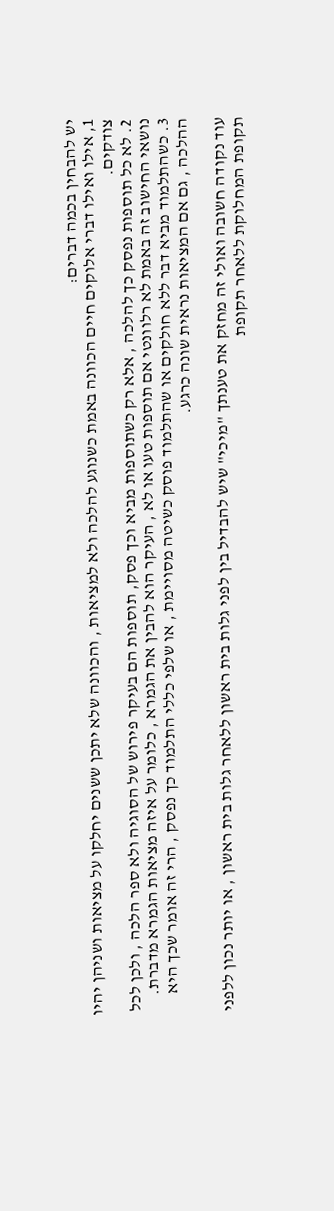יש להבחין בכמה דברים:
1, אילו ואילו דברי אלוקים חיים הכוונה באמת כשנוגע להלכה ולא למציאות , והכוונה שלא יתכן ששנים יחלקו על מציאות ושניהן יהיו צודקים.
2. לא כל תוספות נפסק כך להלכה , אלא רק כשתוספות מביא וכך פסק, תוספות הם בעיקר פירוש של הסוגיה ולא ספר הלכה , ולכן לכל נושאי החישוב זה באמת לא רלוונטי אם תוספות טעו או לא , העיקר הוא להבין את הגמרא , כלומר על איזה מציאות הגמרא מדברת.
3. כשהתלמוד מביא דבר ללא חולקים או שהתלמוד פוסק כשיטה מסויימת , או שלפי כללי התלמוד כך נפסק , הרי זה אומר שכך היא ההלכה , גם אם המציאות נראית שונה כרגע.

עוד נקודה חשובה ואולי זה מחזק את טענתך "מיכי" שיש להבדיל בין לפני גלות בית ראשון ללאחר גלות בית ראשון , או יותר נכון ללפני תקופת המחלוקת ללאחר תקופת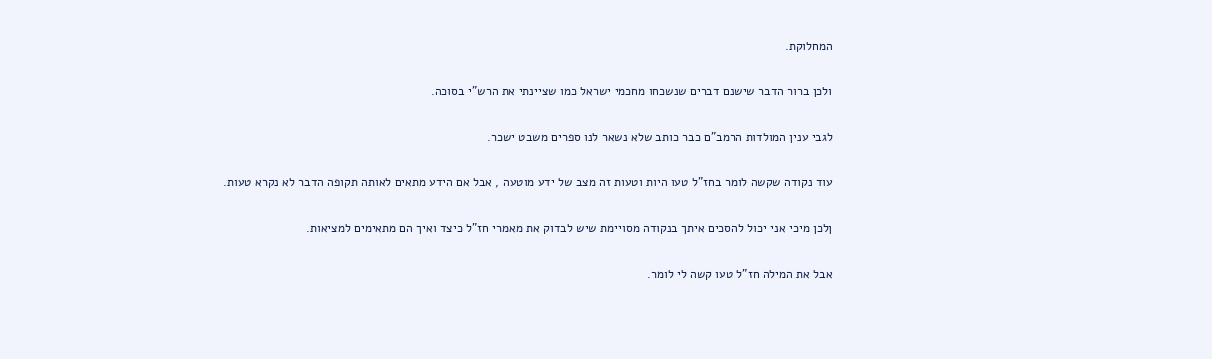המחלוקת.

ולכן ברור הדבר שישנם דברים שנשכחו מחכמי ישראל כמו שציינתי את הרש"י בסוכה.

לגבי ענין המולדות הרמב"ם כבר כותב שלא נשאר לנו ספרים משבט ישכר.

עוד נקודה שקשה לומר בחז"ל טעו היות וטעות זה מצב של ידע מוטעה , אבל אם הידע מתאים לאותה תקופה הדבר לא נקרא טעות.

ןלכן מיכי אני יכול להסכים איתך בנקודה מסויימת שיש לבדוק את מאמרי חז"ל כיצד ואיך הם מתאימים למציאות.

אבל את המילה חז"ל טעו קשה לי לומר.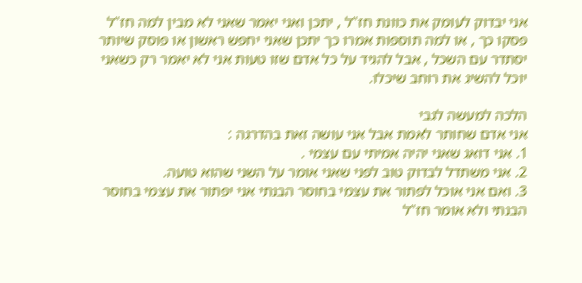אני יבדוק לעומק את כוונת חז"ל , יתכן ואני יאמר שאני לא מבין למה חז"ל פסקו כך , או למה תוספות אמרו כך יתכן שאני יחפש ראשון או פוסק שיותר יסתדר עם השכל , אבל להגיד על כל אדם שזו טעות אני לא יאמר רק כשאני יוכל להשיג את רוחב שיכלו.

הלכה למעשה לגבי
אני אדם שחותר לאמת אבל אני עושה זאת בהדרגה :
1. אני דואג שאני יהיה אמיתי עם עצמי .
2. אני משתדל לבדוק טוב לפני שאני אומר על השני שהוא טועה.
3. ואם אני אוכל לפתור את עצמי בחוסר הבנתי אני יפתור את עצמי בחוסר הבנתי ולא אומר חז"ל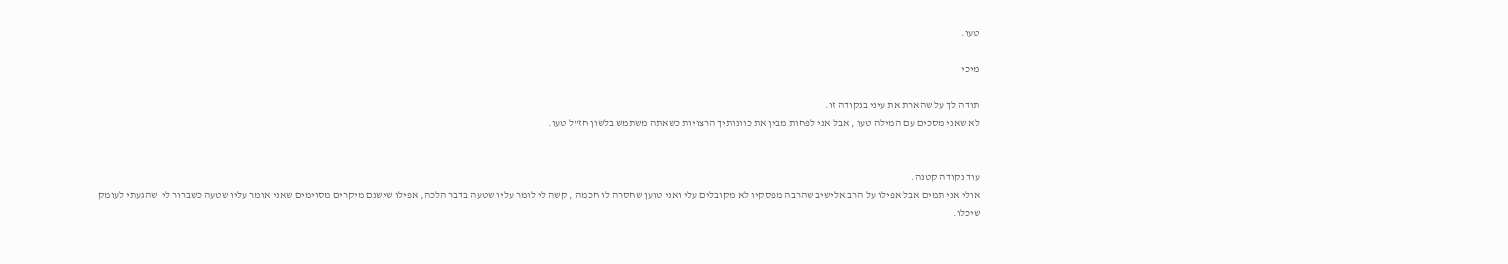טעו.

מיכי

תודה לך על שהארת את עיני בנקודה זו.
לא שאני מסכים עם המילה טעו , אבל אני לפחות מבין את כוונותיך הרצויות כשאתה משתמש בלשון חז"ל טעו.


עוד נקודה קטנה.
אולי אני תמים אבל אפילו על הרב אלישיב שהרבה מפסקיו לא מקובלים עלי ואני טוען שחסרה לו חכמה , קשה לי לומר עליו שטעה בדבר הלכה, אפילו שישנם מיקרים מסוימים שאני אומר עליו שטעה כשברור לי  שהגעתי לעומק שיכלו.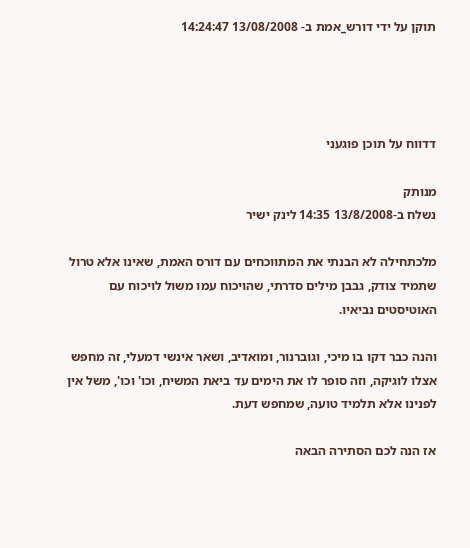תוקן על ידי דורש_אמת ב- 13/08/2008 14:24:47




דדווח על תוכן פוגעני

מנותק
נשלח ב-13/8/2008 14:35 לינק ישיר

מלכתחילה לא הבנתי את המתווכחים עם דורס האמת, שאינו אלא טרול שתמיד צודק, גבבן מילים סדרתי, שהויכוח עמו משול לויכוח עם האוטיסטים נביאיו.

והנה כבר דקו בו מיכי, וגוברנור, ומואדיב, ושאר אינשי דמעלי, זה מחפש אצלו לוגיקה, וזה סופר לו את הימים עד ביאת המשיח, וכו' וכו', משל אין לפנינו אלא תלמיד טועה, שמחפש דעת.

אז הנה לכם הסתירה הבאה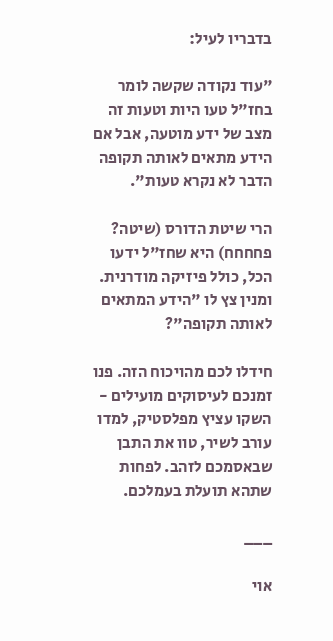בדבריו לעיל:

"עוד נקודה שקשה לומר בחז"ל טעו היות וטעות זה מצב של ידע מוטעה, אבל אם הידע מתאים לאותה תקופה הדבר לא נקרא טעות".

הרי שיטת הדורס (שיטה? פחחחח) היא שחז"ל ידעו הכל, כולל פיזיקה מודרנית. ומנין צץ לו "הידע המתאים לאותה תקופה"?

חידלו לכם מהויכוח הזה. פנו זמנכם לעיסוקים מועילים - השקו עציץ מפלסטיק, למדו עורב לשיר, טוו את התבן שבאסמכם לזהב. לפחות שתהא תועלת בעמלכם.

___

אוי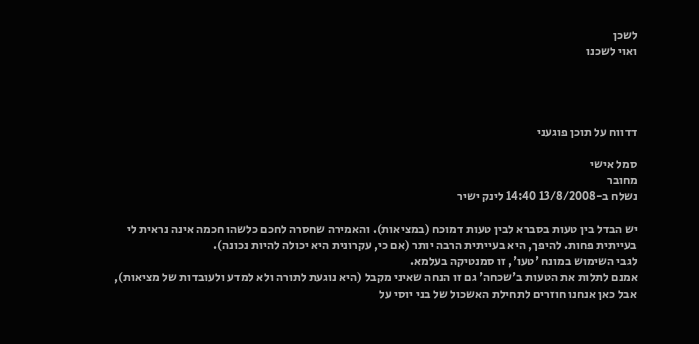לשכן
ואוי לשכנו




דדווח על תוכן פוגעני

סמל אישי
מחובר
נשלח ב-13/8/2008 14:40 לינק ישיר

יש הבדל בין טעות בסברא לבין טעות דמוכח (במציאות). והאמירה שחסרה לחכם כלשהו חכמה אינה נראית לי בעייתית פחות. להיפך, היא בעייתית הרבה יותר (אם כי, עקרונית היא יכולה להיות נכונה).
לגבי השימוש במונח 'טעו', זו סמנטיקה בעלמא.
אמנם לתלות את הטעות ב'שכחה' גם זו הנחה שאיני מקבל (היא נוגעת לתורה ולא למדע ולעובדות של מציאות), אבל כאן אנחנו חוזרים לתחילת האשכול של בני יוסי על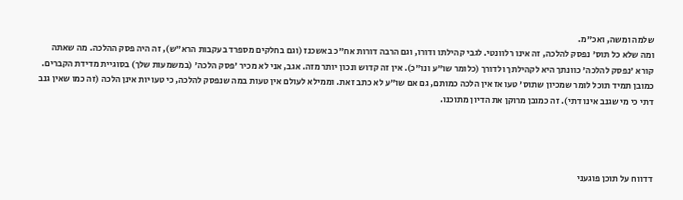שלמה ומשה, ואכ"מ.
ומה שלא כל תוס' נפסק להלכה, זה אינו רלוונטי. לגבי קהילתו ודורו, וגם הרבה דורות אח"כ באשכנז (וגם בחלקים מספרד בעקבות הרא"ש), זה היה פסק ההלכה. מה שאתה קורא 'נפסק להלכה' כוונתך היא לקהילתך ולדורך (כלומר שו"ע ונו"כ). אין זה קדוש ונכון יותר מזה. אגב, אני לא מכיר 'פסק הלכה' (במשמעות שלך) בסוגיית מדידת הקברים.
כמובן תמיד תוכל לומר שמכיון שתוס' טעו אז אין הלכה כמותם, גם אם שו"ע לא כתב זאת. וממילא לעולם אין טעות במה שנפסק להלכה, כי טעויות אינן הלכה (זה כמו שאין גנב דתי כי מי שגנב אינו דתי). זה כמובן מרוקן את הדיון מתוכנו.




דדווח על תוכן פוגעני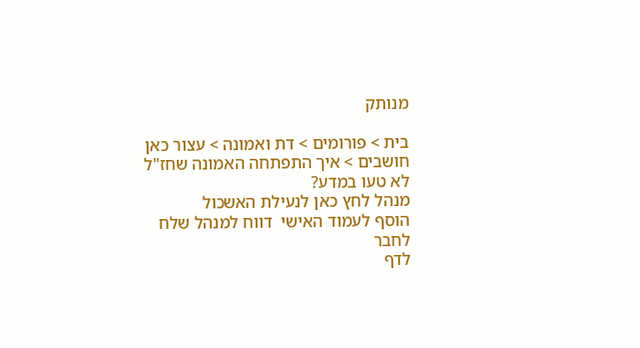מנותק

בית > פורומים > דת ואמונה > עצור כאן חושבים > איך התפתחה האמונה שחז"ל לא טעו במדע?
מנהל לחץ כאן לנעילת האשכול
הוסף לעמוד האישי  דווח למנהל שלח לחבר
לדף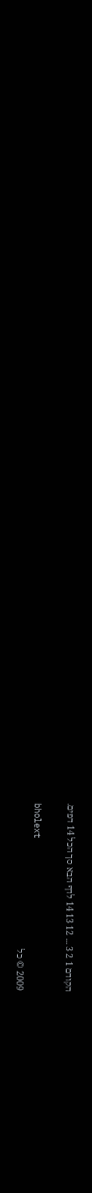הקודם 1 2 3 ... 12 13 14 לדף הבא סך הכל 14 דפים.

bholext
2009 © כל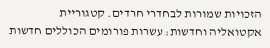הזכויות שמורות לבחדרי חרדים. קטגוריית אקטואליה וחדשות: עשרות פורומים הכוללים חדשות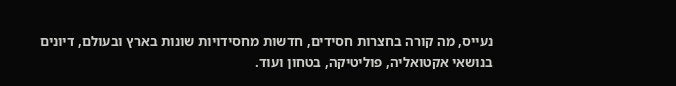נעייס, מה קורה בחצרות חסידים, חדשות מחסידויות שונות בארץ ובעולם, דיונים בנושאי אקטואליה, פוליטיקה, בטחון ועוד.